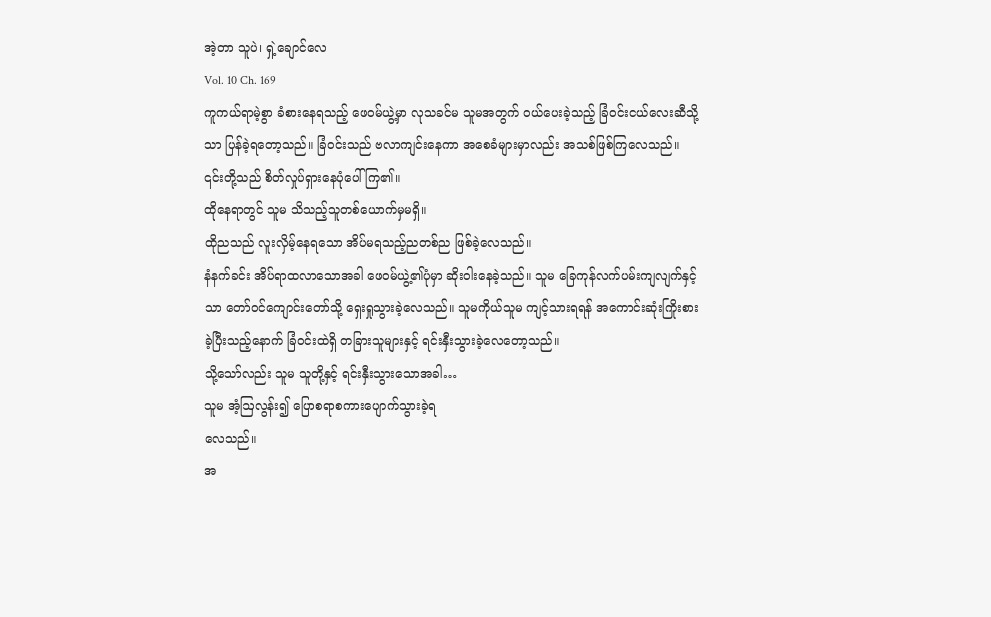အဲ့တာ သူပဲ၊ ရှဲ့ချောင်လေ
Vol. 10 Ch. 169
ကူကယ်ရာမဲ့စွာ ခံစားနေရသည့် ဖေဝမ်ယွဲ့မှာ လုသခင်မ သူမအတွက် ဝယ်ပေးခဲ့သည့် ခြံဝင်းငယ်လေးဆီသို့သာ ပြန်ခဲ့ရတော့သည်။ ခြံဝင်းသည် ဗလာကျင်းနေကာ အစေခံများမှာလည်း အသစ်ဖြစ်ကြလေသည်။ ၎င်းတို့သည် စိတ်လှုပ်ရှားနေပုံပေါ်ကြ၏။
ထိုနေရာတွင် သူမ သိသည့်သူတစ်ယောက်မှမရှိ။
ထိုညသည် လူးလှိမ့်နေရသော အိပ်မရသည့်ညတစ်ည ဖြစ်ခဲ့လေသည်။
နံနက်ခင်း အိပ်ရာထလာသောအခါ ဖေဝမ်ယွဲ့၏ပုံမှာ ဆိုးဝါးနေခဲ့သည်။ သူမ ခြေကုန်လက်ပမ်းကျလျက်နှင့်သာ တော်ဝင်ကျောင်းတော်သို့ ရှေးရှုသွားခဲ့လေသည်။ သူမကိုယ်သူမ ကျင့်သားရရန် အကောင်းဆုံးကြိုးစားခဲ့ပြီးသည့်နောက် ခြံဝင်းထဲရှိ တခြားသူများနှင့် ရင်းနှီးသွားခဲ့လေတော့သည်။
သို့သော်လည်း သူမ သူတို့နှင့် ရင်းနှီးသွားသောအခါ…
သူမ အံ့ဩလွန်း၍ ပြောစရာစကားပျောက်သွားခဲ့ရ
လေသည်။
အ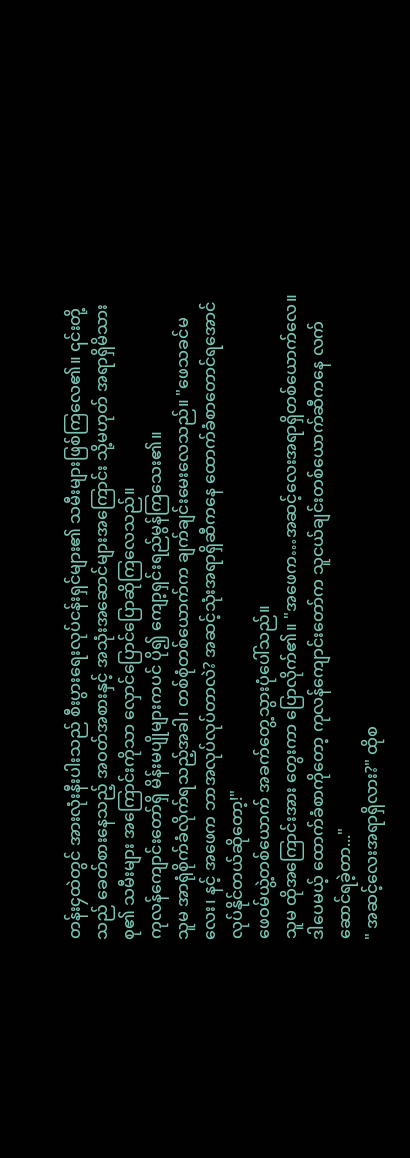တန်း၄ထဲတွင် အားလုံးနီးပါးသည် စီးပွားရေးလုပ်ငန်းရှင်များ၏ သမီးများဖြစ်ကြလေ၏။ ၎င်းတို့သည် ခေတ်စားနေသည့် အဝတ်အစားနှင့် အသုံးအဆောင်များအကြောင်း သို့မဟုတ် အရာရှိမိသားစု၏ သမီးများ အကြောင်းကိုသာ လှောင်ပြောင်ပြောဆိုကြလေသည်။
ကုလန်ကျောင်းတော်ရှိ မိန်းမပျိုများကပင် ပို၍ ကျော့ရှင်းရည်မွန်ကြသေး၏။
သူမ အာရုံစိုက်ခံလိုက်ရသည့်အခါ၊ တစ်စုံတစ်ယောက်က ချက်ချင်းမေးလေသည်။ "ဖေသခင်မလေး၊ နင့် အဖေက ဘာအလုပ်လုပ်တာလဲ? အဆင့်သုံးအရာရှိဆီကနေ ထောက်ခံစာတောင်ရအောင် လုပ်နိုင်တယ်ဆိုတော့!"
ဖေဝမ်ယွဲ့တစ်ယောက် အခက်တွေ့သွားပုံပေါ်သည်။
သူမ ထိုအကြောင်းအား တွေးကာ ပြောလိုက်၏။ "အဖေက…အဆင့်လေးအရာရှိတစ်ယောက်လေ။ ဒါပေမယ့် ထောက်ခံစာကိုတော့ ကုလန်ကျောင်းတော်က သူငယ်ချင်းတစ်ယောက်ဆီကနေ လက်ဆောင်ရခဲ့တာ..."
" အဆင့်လေးအရာရှိလား?" ထိုစ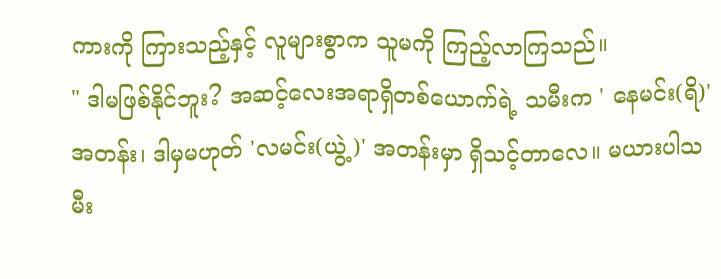ကားကို ကြားသည့်နှင့် လူများစွာက သူမကို ကြည့်လာကြသည်။
" ဒါမဖြစ်နိုင်ဘူး? အဆင့်လေးအရာရှိတစ်ယောက်ရဲ့ သမီးက ' နေမင်း(ရိ)' အတန်း၊ ဒါမှမဟုတ် 'လမင်း(ယွဲ့)' အတန်းမှာ ရှိသင့်တာလေ။ မယားပါသမီး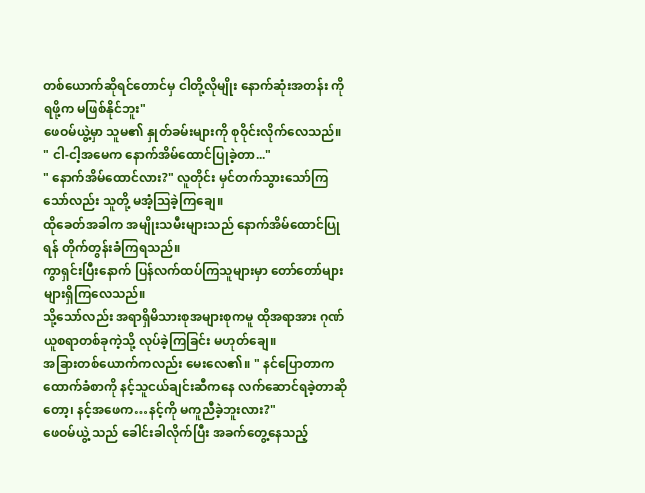တစ်ယောက်ဆိုရင်တောင်မှ ငါတို့လိုမျိုး နောက်ဆုံးအတန်း ကိုရဖို့က မဖြစ်နိုင်ဘူး"
ဖေဝမ်ယွဲ့မှာ သူမ၏ နှုတ်ခမ်းများကို စုဝိုင်းလိုက်လေသည်။ " ငါ-ငါ့အမေက နောက်အိမ်ထောင်ပြုခဲ့တာ..."
" နောက်အိမ်ထောင်လား?" လူတိုင်း မှင်တက်သွားသော်ကြသော်လည်း သူတို့ မအံ့ဩခဲ့ကြချေ။
ထိုခေတ်အခါက အမျိုးသမီးများသည် နောက်အိမ်ထောင်ပြုရန် တိုက်တွန်းခံကြရသည်။
ကွာရှင်းပြီးနောက် ပြန်လက်ထပ်ကြသူများမှာ တော်တော်များများရှိကြလေသည်။
သို့သော်လည်း အရာရှိမိသားစုအများစုကမူ ထိုအရာအား ဂုဏ်ယူစရာတစ်ခုကဲ့သို့ လုပ်ခဲ့ကြခြင်း မဟုတ်ချေ။
အခြားတစ်ယောက်ကလည်း မေးလေ၏။ " နင်ပြောတာက ထောက်ခံစာကို နင့်သူငယ်ချင်းဆီကနေ လက်ဆောင်ရခဲ့တာဆိုတော့၊ နင့်အဖေက…နင့်ကို မကူညီခဲ့ဘူးလား?"
ဖေဝမ်ယွဲ့ သည် ခေါင်းခါလိုက်ပြီး အခက်တွေ့နေသည့်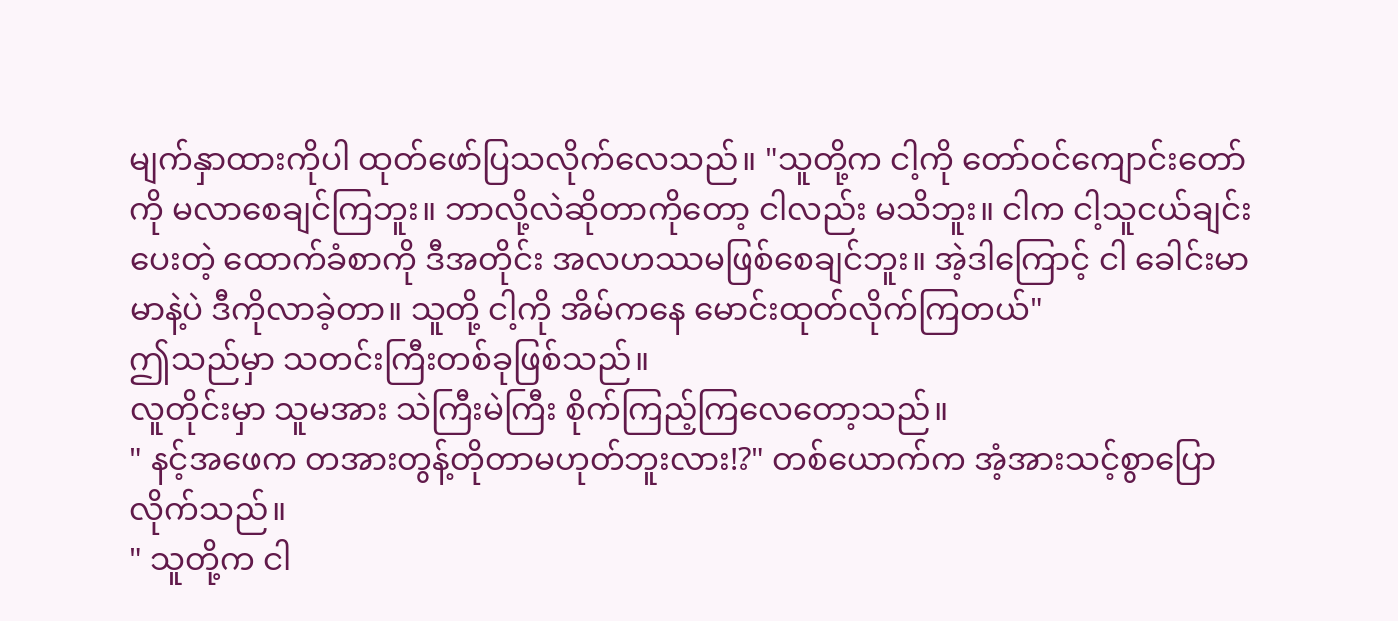မျက်နှာထားကိုပါ ထုတ်ဖော်ပြသလိုက်လေသည်။ "သူတို့က ငါ့ကို တော်ဝင်ကျောင်းတော်ကို မလာစေချင်ကြဘူး။ ဘာလို့လဲဆိုတာကိုတော့ ငါလည်း မသိဘူး။ ငါက ငါ့သူငယ်ချင်းပေးတဲ့ ထောက်ခံစာကို ဒီအတိုင်း အလဟဿမဖြစ်စေချင်ဘူး။ အဲ့ဒါကြောင့် ငါ ခေါင်းမာမာနဲ့ပဲ ဒီကိုလာခဲ့တာ။ သူတို့ ငါ့ကို အိမ်ကနေ မောင်းထုတ်လိုက်ကြတယ်"
ဤသည်မှာ သတင်းကြီးတစ်ခုဖြစ်သည်။
လူတိုင်းမှာ သူမအား သဲကြီးမဲကြီး စိုက်ကြည့်ကြလေတော့သည်။
" နင့်အဖေက တအားတွန့်တိုတာမဟုတ်ဘူးလား!?" တစ်ယောက်က အံ့အားသင့်စွာပြောလိုက်သည်။
" သူတို့က ငါ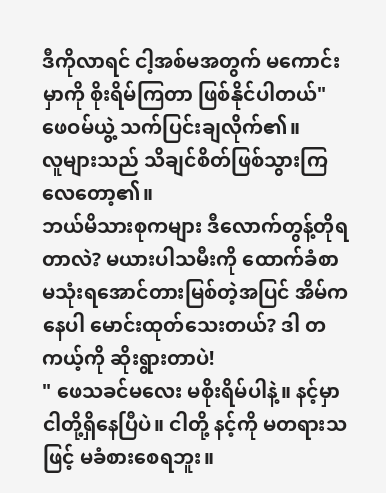ဒီကိုလာရင် ငါ့အစ်မအတွက် မကောင်းမှာကို စိုးရိမ်ကြတာ ဖြစ်နိုင်ပါတယ်" ဖေဝမ်ယွဲ့ သက်ပြင်းချလိုက်၏။
လူများသည် သိချင်စိတ်ဖြစ်သွားကြလေတော့၏။
ဘယ်မိသားစုကများ ဒီလောက်တွန့်တိုရတာလဲ? မယားပါသမီးကို ထောက်ခံစာ မသုံးရအောင်တားမြစ်တဲ့အပြင် အိမ်ကနေပါ မောင်းထုတ်သေးတယ်? ဒါ တကယ့်ကို ဆိုးရွားတာပဲ!
" ဖေသခင်မလေး မစိုးရိမ်ပါနဲ့။ နင့်မှာ ငါတို့ရှိနေပြီပဲ။ ငါတို့ နင့်ကို မတရားသဖြင့် မခံစားစေရဘူး။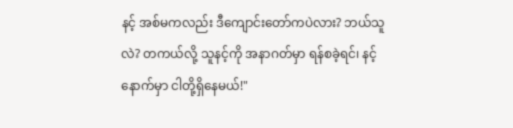နင့် အစ်မကလည်း ဒီကျောင်းတော်ကပဲလား? ဘယ်သူလဲ? တကယ်လို့ သူနင့်ကို အနာဂတ်မှာ ရန်စခဲ့ရင်၊ နင့်နောက်မှာ ငါတို့ရှိနေမယ်!"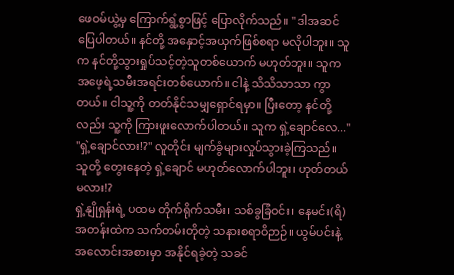ဖေဝမ်ယွဲ့မှ ကြောက်ရွံ့စွာဖြင့် ပြောလိုက်သည်။ " ဒါအဆင်ပြေပါတယ်။ နင်တို့ အနှောင့်အယှက်ဖြစ်စရာ မလိုပါဘူး။ သူက နင်တို့သွားရှုပ်သင့်တဲ့သူတစ်ယောက် မဟုတ်ဘူး။ သူက အဖေ့ရဲ့သမီးအရင်းတစ်ယောက်။ ငါနဲ့ သိသိသာသာ ကွာတယ်။ ငါသူ့ကို တတ်နိုင်သမျှရှောင်ရမှာ။ ပြီးတော့ နင်တို့လည်း သူ့ကို ကြားဖူးလောက်ပါတယ်။ သူက ရှဲ့ချောင်လေ..."
"ရှဲ့ချောင်လား!?" လူတိုင်း မျက်ခွံများလှုပ်သွားခဲ့ကြသည်။
သူတို့ တွေးနေတဲ့ ရှဲ့ချောင် မဟုတ်လောက်ပါဘူး၊ ဟုတ်တယ်မလား!?
ရှဲ့နျိုရှန်းရဲ့ ပထမ တိုက်ရိုက်သမီး၊ သစ်ခွခြံဝင်း၊ နေမင်း(ရိ)အတန်းထဲက သက်တမ်းတိုတဲ့ သနားစရာဝိဉာဉ်။ ယွမ်ပင်းနဲ့ အလောင်းအစားမှာ အနိုင်ရခဲ့တဲ့ သခင်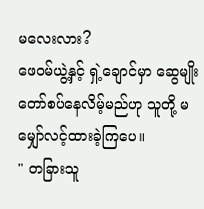မလေးလား?
ဖေဝမ်ယွဲ့နှင့် ရှဲ့ချောင်မှာ ဆွေမျိုးတော်စပ်နေလိမ့်မည်ဟု သူတို့ မမျှော်လင့်ထားခဲ့ကြပေ။
" တခြားသူ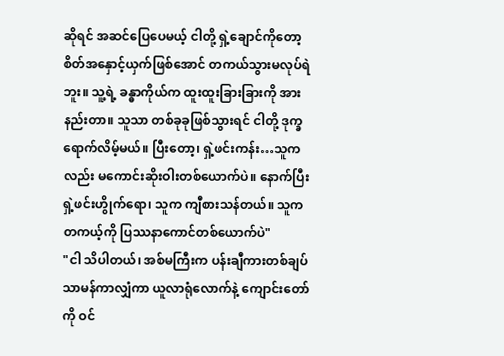ဆိုရင် အဆင်ပြေပေမယ့် ငါတို့ ရှဲ့ချောင်ကိုတော့ စိတ်အနှောင့်ယှက်ဖြစ်အောင် တကယ်သွားမလုပ်ရဲဘူး။ သူ့ရဲ့ ခန္ဓာကိုယ်က ထူးထူးခြားခြားကို အားနည်းတာ။ သူသာ တစ်ခုခုဖြစ်သွားရင် ငါတို့ ဒုက္ခရောက်လိမ့်မယ်။ ပြီးတော့၊ ရှဲ့ဖင်းကန်း…သူကလည်း မကောင်းဆိုးဝါးတစ်ယောက်ပဲ။ နောက်ပြီး ရှဲ့ဖင်းဟွိုက်ရော၊ သူက ကျီစားသန်တယ်။ သူက တကယ့်ကို ပြဿနာကောင်တစ်ယောက်ပဲ"
"ငါ သိပါတယ်၊ အစ်မကြီးက ပန်းချီကားတစ်ချပ် သာမန်ကာလျှံကာ ယူလာရုံလောက်နဲ့ ကျောင်းတော်ကို ဝင်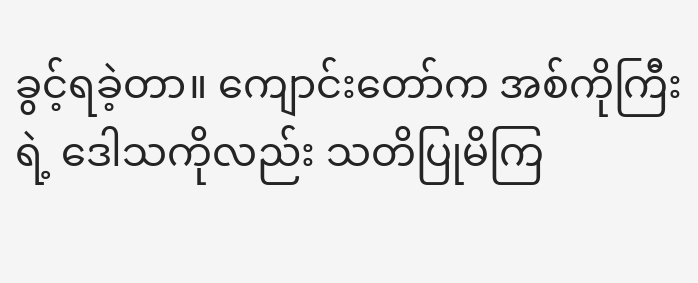ခွင့်ရခဲ့တာ။ ကျောင်းတော်က အစ်ကိုကြီးရဲ့ ဒေါသကိုလည်း သတိပြုမိကြ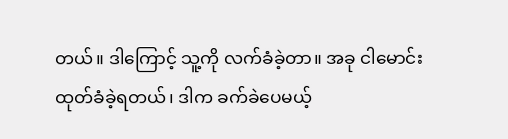တယ်။ ဒါကြောင့် သူ့ကို လက်ခံခဲ့တာ။ အခု ငါမောင်းထုတ်ခံခဲ့ရတယ်၊ ဒါက ခက်ခဲပေမယ့်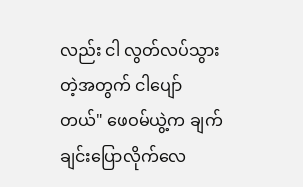လည်း ငါ လွတ်လပ်သွားတဲ့အတွက် ငါပျော်တယ်" ဖေဝမ်ယွဲ့က ချက်ချင်းပြောလိုက်လေ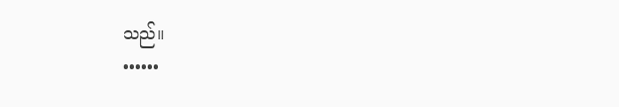သည်။
••••••